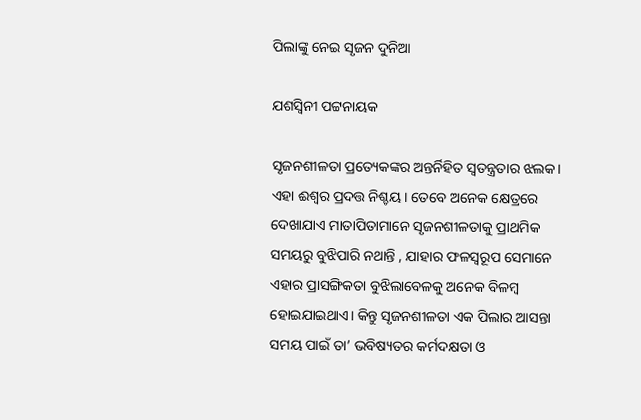ପିଲାଙ୍କୁ ନେଇ ସୃଜନ ଦୁନିଆ

ଯଶସ୍ବିନୀ ପଟ୍ଟନାୟକ

ସୃଜନଶୀଳତା ପ୍ରତ୍ୟେକଙ୍କର ଅନ୍ତର୍ନିହିତ ସ୍ବତନ୍ତ୍ରତାର ଝଲକ। ଏହା ଈଶ୍ୱର ପ୍ରଦତ୍ତ ନିଶ୍ଚୟ। ତେବେ ଅନେକ କ୍ଷେତ୍ରରେ ଦେଖାଯାଏ ମାତାପିତାମାନେ ସୃଜନଶୀଳତାକୁ ପ୍ରାଥମିକ ସମୟରୁ ବୁଝିପାରି ନଥାନ୍ତି , ଯାହାର ଫଳସ୍ବରୂପ ସେମାନେ ଏହାର ପ୍ରାସଙ୍ଗିକତା ବୁଝିଲାବେଳକୁ ଅନେକ ବିଳମ୍ବ ହୋଇଯାଇଥାଏ। କିନ୍ତୁ ସୃଜନଶୀଳତା ଏକ ପିଲାର ଆସନ୍ତା ସମୟ ପାଇଁ ତା’ ଭବିଷ୍ୟତର କର୍ମଦକ୍ଷତା ଓ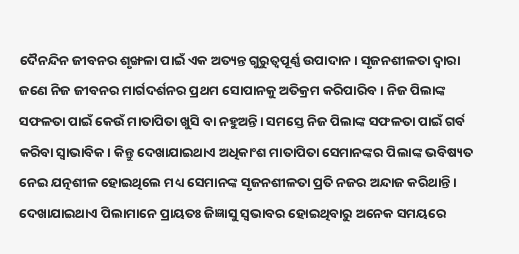ଦୈନନ୍ଦିନ ଜୀବନର ଶୃଙ୍ଖଳା ପାଇଁ ଏକ ଅତ୍ୟନ୍ତ ଗୁରୁତ୍ୱପୂର୍ଣ୍ଣ ଉପାଦାନ। ସୃଜନଶୀଳତା ଦ୍ୱାରା ଜଣେ ନିଜ ଜୀବନର ମାର୍ଗଦର୍ଶନର ପ୍ରଥମ ସୋପାନକୁ ଅତିକ୍ରମ କରିପାରିବ। ନିଜ ପିଲାଙ୍କ ସଫଳତା ପାଇଁ କେଉଁ ମାତାପିତା ଖୁସି ବା ନହୁଅନ୍ତି। ସମସ୍ତେ ନିଜ ପିଲାଙ୍କ ସଫଳତା ପାଇଁ ଗର୍ବ କରିବା ସ୍ବାଭାବିକ। କିନ୍ତୁ ଦେଖାଯାଇଥାଏ ଅଧିକାଂଶ ମାତାପିତା ସେମାନଙ୍କର ପିଲାଙ୍କ ଭବିଷ୍ୟତ ନେଇ ଯତ୍ନଶୀଳ ହୋଇଥିଲେ ମଧ୍ୟ ସେମାନଙ୍କ ସୃଜନଶୀଳତା ପ୍ରତି ନଜର ଅନ୍ଦାଜ କରିଥାନ୍ତି। ଦେଖାଯାଇଥାଏ ପିଲାମାନେ ପ୍ରାୟତଃ ଜିଜ୍ଞାସୁ ସ୍ବଭାବର ହୋଇଥିବାରୁ ଅନେକ ସମୟରେ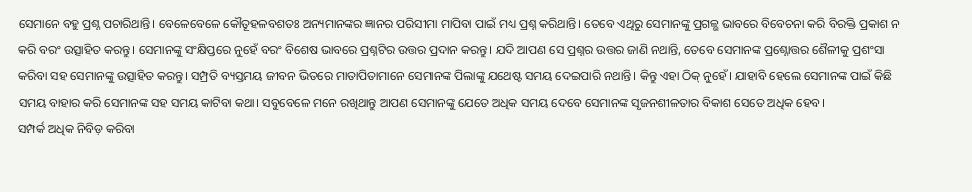ସେମାନେ ବହୁ ପ୍ରଶ୍ନ ପଚାରିଥାନ୍ତି। ବେଳେବେଳେ କୌତୂହଳବଶତଃ ଅନ୍ୟମାନଙ୍କର ଜ୍ଞାନର ପରିସୀମା ମାପିବା ପାଇଁ ମଧ୍ୟ ପ୍ରଶ୍ନ କରିଥାନ୍ତି। ତେବେ ଏଥିରୁ ସେମାନଙ୍କୁ ପ୍ରଗଳ୍ଭ ଭାବରେ ବିବେଚନା କରି ବିରକ୍ତି ପ୍ରକାଶ ନ କରି ବରଂ ଉତ୍ସାହିତ କରନ୍ତୁ। ସେମାନଙ୍କୁ ସଂକ୍ଷିପ୍ତରେ ନୁହେଁ ବରଂ ବିଶେଷ ଭାବରେ ପ୍ରଶ୍ନଟିର ଉତ୍ତର ପ୍ରଦାନ କରନ୍ତୁ। ଯଦି ଆପଣ ସେ ପ୍ରଶ୍ନର ଉତ୍ତର ଜାଣି ନଥାନ୍ତି, ତେବେ ସେମାନଙ୍କ ପ୍ରଶ୍ନୋତ୍ତର ଶୈଳୀକୁ ପ୍ରଶଂସା କରିବା ସହ ସେମାନଙ୍କୁ ଉତ୍ସାହିତ କରନ୍ତୁ। ସମ୍ପ୍ରତି ବ୍ୟସ୍ତମୟ ଜୀବନ ଭିତରେ ମାତାପିତାମାନେ ସେମାନଙ୍କ ପିଲାଙ୍କୁ ଯଥେଷ୍ଟ ସମୟ ଦେଇପାରି ନଥାନ୍ତି। କିନ୍ତୁ ଏହା ଠିକ୍‌ ନୁହେଁ। ଯାହାବି ହେଲେ ସେମାନଙ୍କ ପାଇଁ କିଛି ସମୟ ବାହାର କରି ସେମାନଙ୍କ ସହ ସମୟ କାଟିବା କଥା। ସବୁବେଳେ ମନେ ରଖିଥାନ୍ତୁ ଆପଣ ସେମାନଙ୍କୁ ଯେତେ ଅଧିକ ସମୟ ଦେବେ ସେମାନଙ୍କ ସୃଜନଶୀଳତାର ବିକାଶ ସେତେ ଅଧିକ ହେବ।
ସମ୍ପର୍କ ଅଧିକ ନିବିଡ଼ କରିବା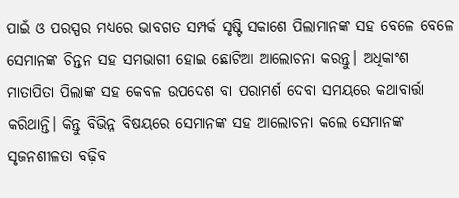ପାଇଁ ଓ ପରସ୍ପର ମଧ୍ୟରେ ଭାବଗତ ସମ୍ପର୍କ ସୃଷ୍ଟି ସକାଶେ ପିଲାମାନଙ୍କ ସହ ବେଳେ ବେଳେ ସେମାନଙ୍କ ଚିନ୍ତନ ସହ ସମଭାଗୀ ହୋଇ ଛୋଟିଆ ଆଲୋଚନା କରନ୍ତୁ। ଅଧିକାଂଶ ମାତାପିତା ପିଲାଙ୍କ ସହ କେବଳ ଉପଦେଶ ବା ପରାମର୍ଶ ଦେବା ସମୟରେ କଥାବାର୍ତ୍ତା କରିଥାନ୍ତି। କିନ୍ତୁ ବିଭିନ୍ନ ବିଷୟରେ ସେମାନଙ୍କ ସହ ଆଲୋଚନା କଲେ ସେମାନଙ୍କ ସୃଜନଶୀଳତା ବଢ଼ିବ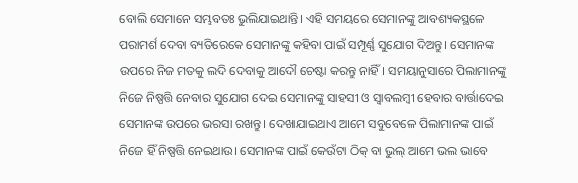ବୋଲି ସେମାନେ ସମ୍ଭବତଃ ଭୁଲିଯାଇଥାନ୍ତି। ଏହି ସମୟରେ ସେମାନଙ୍କୁ ଆବଶ୍ୟକସ୍ଥଳେ ପରାମର୍ଶ ଦେବା ବ୍ୟତିରେକେ ସେମାନଙ୍କୁ କହିବା ପାଇଁ ସମ୍ପୂର୍ଣ୍ଣ ସୁଯୋଗ ଦିଅନ୍ତୁ। ସେମାନଙ୍କ ଉପରେ ନିଜ ମତକୁ ଲଦି ଦେବାକୁ ଆଦୌ ଚେଷ୍ଟା କରନ୍ତୁ ନାହିଁ। ସମୟାନୁସାରେ ପିଲାମାନଙ୍କୁ ନିଜେ ନିଷ୍ପତ୍ତି ନେବାର ସୁଯୋଗ ଦେଇ ସେମାନଙ୍କୁ ସାହସୀ ଓ ସ୍ବାବଲମ୍ବୀ ହେବାର ବାର୍ତ୍ତାଦେଇ ସେମାନଙ୍କ ଉପରେ ଭରସା ରଖନ୍ତୁ। ଦେଖାଯାଇଥାଏ ଆମେ ସବୁବେଳେ ପିଲାମାନଙ୍କ ପାଇଁ ନିଜେ ହିଁ ନିଷ୍ପତ୍ତି ନେଇଥାଉ। ସେମାନଙ୍କ ପାଇଁ କେଉଁଟା ଠିକ୍‌ ବା ଭୁଲ୍‌ ଆମେ ଭଲ ଭାବେ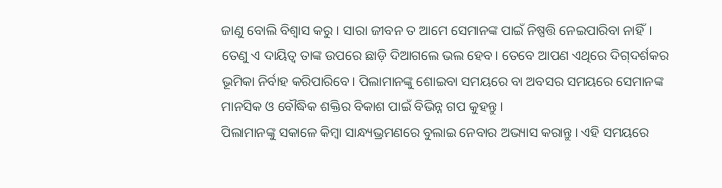ଜାଣୁ ବୋଲି ବିଶ୍ୱାସ କରୁ। ସାରା ଜୀବନ ତ ଆମେ ସେମାନଙ୍କ ପାଇଁ ନିଷ୍ପତ୍ତି ନେଇପାରିବା ନାହିଁ। ତେଣୁ ଏ ଦାୟିତ୍ୱ ତାଙ୍କ ଉପରେ ଛାଡ଼ି ଦିଆଗଲେ ଭଲ ହେବ। ତେବେ ଆପଣ ଏଥିରେ ଦିଗ୍‌ଦର୍ଶକର ଭୂମିକା ନିର୍ବାହ କରିପାରିବେ। ପିଲାମାନଙ୍କୁ ଶୋଇବା ସମୟରେ ବା ଅବସର ସମୟରେ ସେମାନଙ୍କ ମାନସିକ ଓ ବୌଦ୍ଧିକ ଶକ୍ତିର ବିକାଶ ପାଇଁ ବିଭିନ୍ନ ଗପ କୁହନ୍ତୁ।
ପିଲାମାନଙ୍କୁ ସକାଳେ କିମ୍ବା ସାନ୍ଧ୍ୟଭ୍ରମଣରେ ବୁଲାଇ ନେବାର ଅଭ୍ୟାସ କରାନ୍ତୁ। ଏହି ସମୟରେ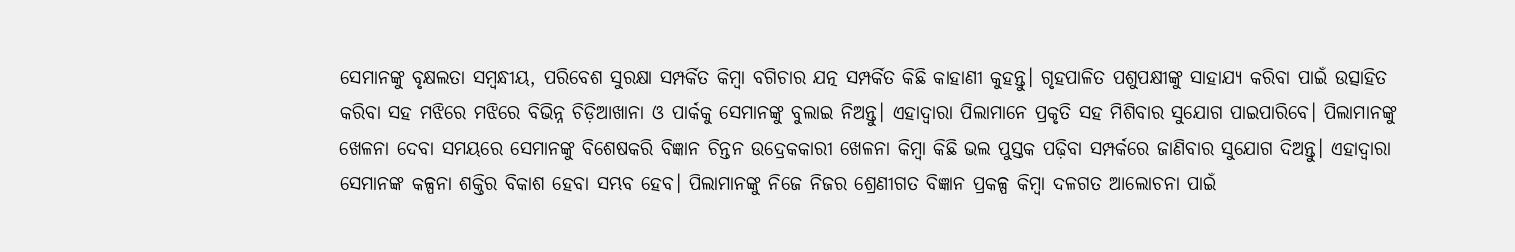ସେମାନଙ୍କୁ ବୃକ୍ଷଲତା ସମ୍ବନ୍ଧୀୟ, ପରିବେଶ ସୁରକ୍ଷା ସମ୍ପର୍କିତ କିମ୍ବା ବଗିଚାର ଯତ୍ନ ସମ୍ପର୍କିତ କିଛି କାହାଣୀ କୁହନ୍ତୁ। ଗୃହପାଳିତ ପଶୁପକ୍ଷୀଙ୍କୁ ସାହାଯ୍ୟ କରିବା ପାଇଁ ଉତ୍ସାହିତ କରିବା ସହ ମଝିରେ ମଝିରେ ବିଭିନ୍ନ ଚିଡ଼ିଆଖାନା ଓ ପାର୍କକୁ ସେମାନଙ୍କୁ ବୁଲାଇ ନିଅନ୍ତୁ। ଏହାଦ୍ୱାରା ପିଲାମାନେ ପ୍ରକୃତି ସହ ମିଶିବାର ସୁଯୋଗ ପାଇପାରିବେ। ପିଲାମାନଙ୍କୁ ଖେଳନା ଦେବା ସମୟରେ ସେମାନଙ୍କୁ ବିଶେଷକରି ବିଜ୍ଞାନ ଚିନ୍ତନ ଉଦ୍ରେକକାରୀ ଖେଳନା କିମ୍ବା କିଛି ଭଲ ପୁସ୍ତକ ପଢ଼ିବା ସମ୍ପର୍କରେ ଜାଣିବାର ସୁଯୋଗ ଦିଅନ୍ତୁ। ଏହାଦ୍ୱାରା ସେମାନଙ୍କ କଳ୍ପନା ଶକ୍ତିର ବିକାଶ ହେବା ସମ୍ଭବ ହେବ। ପିଲାମାନଙ୍କୁ ନିଜେ ନିଜର ଶ୍ରେଣୀଗତ ବିଜ୍ଞାନ ପ୍ରକଳ୍ପ କିମ୍ବା ଦଳଗତ ଆଲୋଚନା ପାଇଁ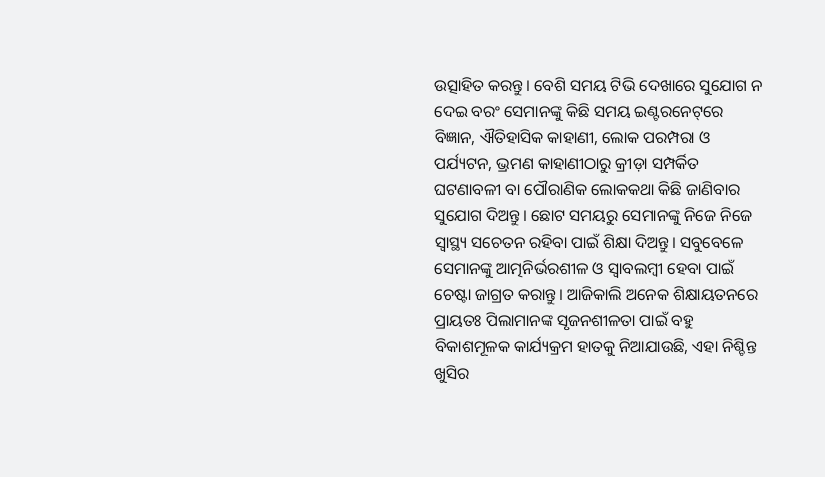ଉତ୍ସାହିତ କରନ୍ତୁ। ବେଶି ସମୟ ଟିଭି ଦେଖାରେ ସୁଯୋଗ ନ ଦେଇ ବରଂ ସେମାନଙ୍କୁ କିଛି ସମୟ ଇଣ୍ଟରନେଟ୍‌ରେ ବିଜ୍ଞାନ, ଐତିହାସିକ କାହାଣୀ, ଲୋକ ପରମ୍ପରା ଓ ପର୍ଯ୍ୟଟନ, ଭ୍ରମଣ କାହାଣୀଠାରୁ କ୍ରୀଡ଼ା ସମ୍ପର୍କିତ ଘଟଣାବଳୀ ବା ପୌରାଣିକ ଲୋକକଥା କିଛି ଜାଣିବାର ସୁଯୋଗ ଦିଅନ୍ତୁ। ଛୋଟ ସମୟରୁ ସେମାନଙ୍କୁ ନିଜେ ନିଜେ ସ୍ବାସ୍ଥ୍ୟ ସଚେତନ ରହିବା ପାଇଁ ଶିକ୍ଷା ଦିଅନ୍ତୁ। ସବୁବେଳେ ସେମାନଙ୍କୁ ଆତ୍ମନିର୍ଭରଶୀଳ ଓ ସ୍ବାବଲମ୍ବୀ ହେବା ପାଇଁ ଚେଷ୍ଟା ଜାଗ୍ରତ କରାନ୍ତୁ। ଆଜିକାଲି ଅନେକ ଶିକ୍ଷାୟତନରେ ପ୍ରାୟତଃ ପିଲାମାନଙ୍କ ସୃଜନଶୀଳତା ପାଇଁ ବହୁ ବିକାଶମୂଳକ କାର୍ଯ୍ୟକ୍ରମ ହାତକୁ ନିଆଯାଉଛି, ଏହା ନିଶ୍ଚିନ୍ତ ଖୁସିର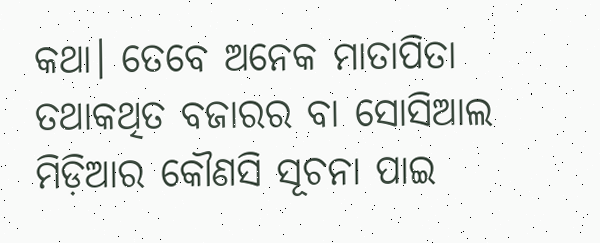କଥା। ତେବେ ଅନେକ ମାତାପିତା ତଥାକଥିତ ବଜାରର ବା ସୋସିଆଲ ମିଡ଼ିଆର କୌଣସି ସୂଚନା ପାଇ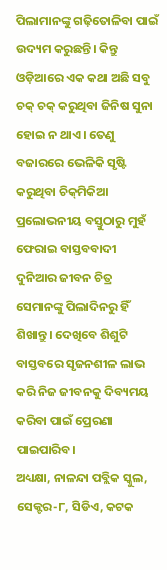ପିଲାମାନଙ୍କୁ ଗଢ଼ିତୋଳିବା ପାଇଁ ଉଦ୍ୟମ କରୁଛନ୍ତି। କିନ୍ତୁ ଓଡ଼ିଆରେ ଏକ କଥା ଅଛି ସବୁ ଚକ୍‌ ଚକ୍‌ କରୁଥିବା ଜିନିଷ ସୁନା ହୋଇ ନ ଥାଏ। ତେଣୁ ବଜାରରେ ଭେଳିକି ସୃଷ୍ଟି କରୁଥିବା ଚିକ୍‌ମିକିଆ ପ୍ରଲୋଭନୀୟ ବସ୍ତୁଠାରୁ ମୁହଁ ଫେରାଇ ବାସ୍ତବବାଦୀ ଦୁନିଆର ଜୀବନ ଚିତ୍ର ସେମାନଙ୍କୁ ପିଲାଦିନରୁ ହିଁ ଶିଖାନ୍ତୁ। ଦେଖିବେ ଶିଶୁଟି ବାସ୍ତବରେ ସୃଜନଶୀଳ ଲାଭ କରି ନିଜ ଜୀବନକୁ ଦିବ୍ୟମୟ କରିବା ପାଇଁ ପ୍ରେରଣା ପାଇପାରିବ।
ଅଧ୍ୟକ୍ଷା, ନାଳନ୍ଦା ପବ୍ଲିକ ସ୍କୁଲ,
ସେକ୍ଟର-୮, ସିଡିଏ, କଟକ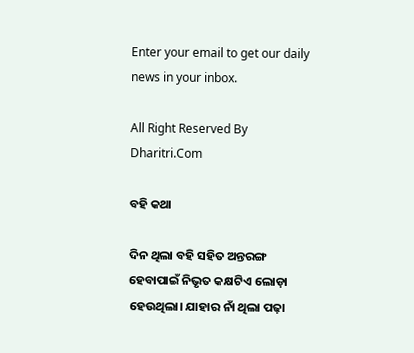Enter your email to get our daily news in your inbox.

All Right Reserved By Dharitri.Com

ବହି କଥା

ଦିନ ଥିଲା ବହି ସହିତ ଅନ୍ତରଙ୍ଗ ହେବାପାଇଁ ନିଭୃତ କକ୍ଷଟିଏ ଲୋଡ଼ା ହେଉଥିଲା। ଯାହାର ନାଁ ଥିଲା ପଢ଼ା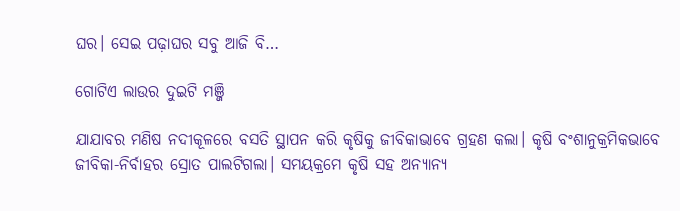ଘର। ସେଇ ପଢ଼ାଘର ସବୁ ଆଜି ବି…

ଗୋଟିଏ ଲାଉର ଦୁଇଟି ମଞ୍ଜି

ଯାଯାବର ମଣିଷ ନଦୀକୂଳରେ ବସତି ସ୍ଥାପନ କରି କୃଷିକୁ ଜୀବିକାଭାବେ ଗ୍ରହଣ କଲା। କୃଷି ବଂଶାନୁକ୍ରମିକଭାବେ ଜୀବିକା-ନିର୍ବାହର ସ୍ରୋତ ପାଲଟିଗଲା। ସମୟକ୍ରମେ କୃଷି ସହ ଅନ୍ୟାନ୍ୟ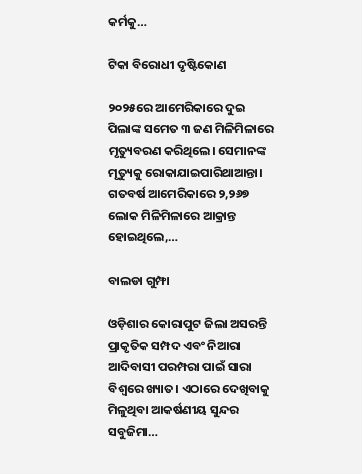କର୍ମକୁ…

ଟିକା ବିରୋଧୀ ଦୃଷ୍ଟିକୋଣ

୨୦୨୫ରେ ଆମେରିକାରେ ଦୁଇ ପିଲାଙ୍କ ସମେତ ୩ ଜଣ ମିଳିମିଳାରେ ମୃତ୍ୟୁବରଣ କରିଥିଲେ। ସେମାନଙ୍କ ମୃତ୍ୟୁକୁ ରୋକାଯାଇପାରିଥାଆନ୍ତା। ଗତବର୍ଷ ଆମେରିକାରେ ୨,୨୬୭ ଲୋକ ମିଳିମିଳାରେ ଆକ୍ରାନ୍ତ ହୋଇଥିଲେ,…

ବାଲଡା ଗୁମ୍ଫା

ଓଡ଼ିଶାର କୋରାପୁଟ ଜିଲା ଅସରନ୍ତି ପ୍ରାକୃତିକ ସମ୍ପଦ ଏବଂ ନିଆରା ଆଦିବାସୀ ପରମ୍ପରା ପାଇଁ ସାରା ବିଶ୍ବରେ ଖ୍ୟାତ। ଏଠାରେ ଦେଖିବାକୁ ମିଳୁଥିବା ଆକର୍ଷଣୀୟ ସୁନ୍ଦର ସବୁଜିମା…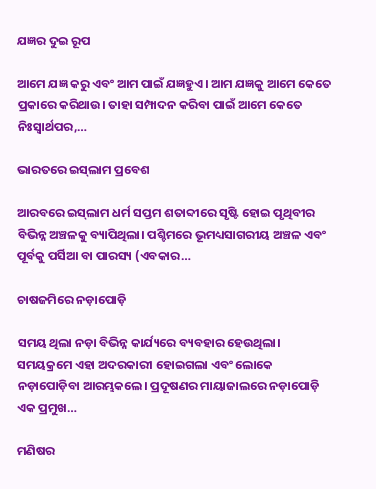ଯଜ୍ଞର ଦୁଇ ରୂପ

ଆମେ ଯଜ୍ଞ କରୁ ଏବଂ ଆମ ପାଇଁ ଯଜ୍ଞହୁଏ। ଆମ ଯଜ୍ଞକୁ ଆମେ କେତେ ପ୍ରକାରେ କରିଥାଉ। ତାହା ସମ୍ପାଦନ କରିବା ପାଇଁ ଆମେ କେତେ ନିଃସ୍ବାର୍ଥପର,…

ଭାରତରେ ଇସ୍‌ଲାମ ପ୍ରବେଶ

ଆରବରେ ଇସ୍‌ଲାମ ଧର୍ମ ସପ୍ତମ ଶତାବ୍ଦୀରେ ସୃଷ୍ଟି ହୋଇ ପୃଥିବୀର ବିଭିନ୍ନ ଅଞ୍ଚଳକୁ ବ୍ୟାପିଥିଲା। ପଶ୍ଚିମରେ ଭୂମଧ୍ୟସାଗରୀୟ ଅଞ୍ଚଳ ଏବଂ ପୂର୍ବକୁ ପର୍ସିଆ ବା ପାରସ୍ୟ (ଏବକାର…

ଚାଷଜମିରେ ନଡ଼ାପୋଡ଼ି

ସମୟ ଥିଲା ନଡ଼ା ବିଭିନ୍ନ କାର୍ଯ୍ୟରେ ବ୍ୟବହାର ହେଉଥିଲା। ସମୟକ୍ରମେ ଏହା ଅଦରକାରୀ ହୋଇଗଲା ଏବଂ ଲୋକେ ନଡ଼ାପୋଡ଼ିବା ଆରମ୍ଭକଲେ। ପ୍ରଦୂଷଣର ମାୟାଜାଲରେ ନଡ଼ାପୋଡ଼ି ଏକ ପ୍ରମୁଖ…

ମଣିଷର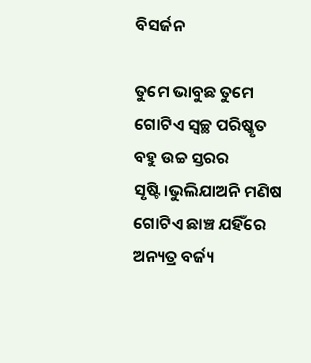ବିସର୍ଜନ

ତୁମେ ଭାବୁଛ ତୁମେ ଗୋଟିଏ ସ୍ବଚ୍ଛ ପରିଷ୍କୃତ ବହୁ ଉଚ୍ଚ ସ୍ତରର ସୃଷ୍ଟି।ଭୁଲିଯାଅନି ମଣିଷ ଗୋଟିଏ ଛାଞ୍ଚ ଯହିଁରେ ଅନ୍ୟତ୍ର ବର୍ଜ୍ୟ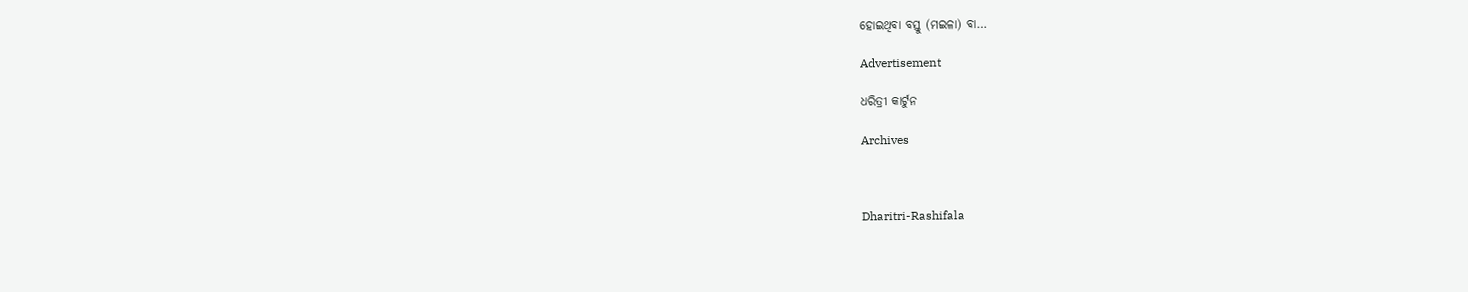ହୋଇଥିବା ବସ୍ତୁ (ମଇଳା) ବା…

Advertisement

ଧରିତ୍ରୀ କାର୍ଟୁନ

Archives



Dharitri-Rashifala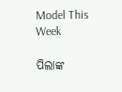Model This Week

ପିଲାଙ୍କ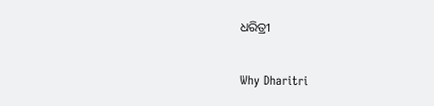ଧରିତ୍ରୀ

Why Dharitri